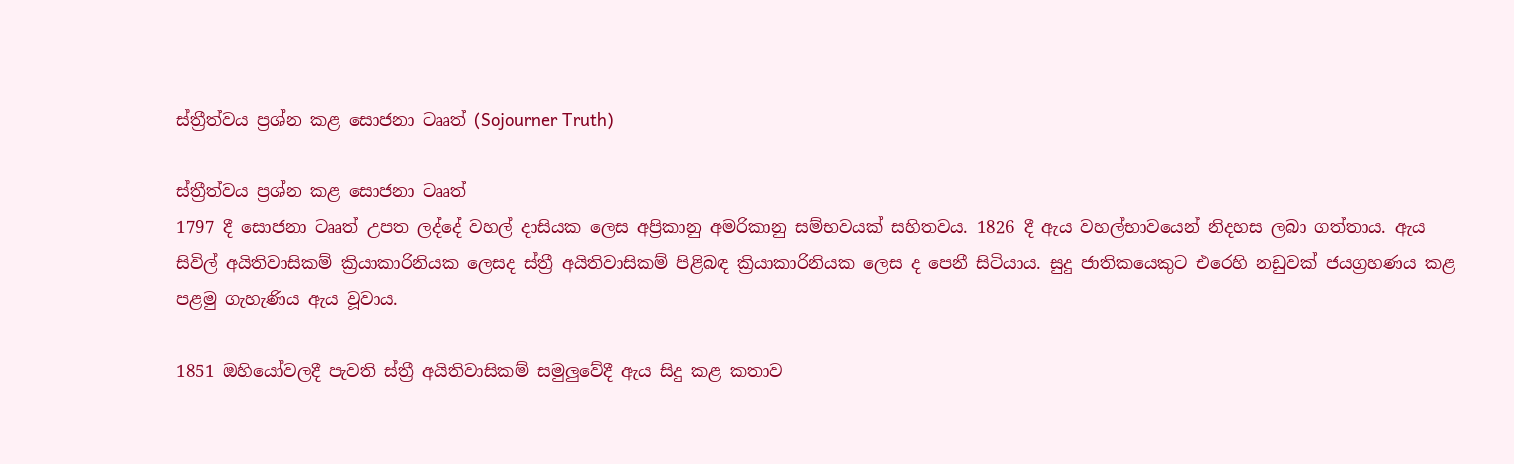ස්ත්‍රීත්වය ප්‍රශ්න කළ සොජනා ටෲත් (Sojourner Truth)

ස්ත්‍රීත්වය ප්‍රශ්න කළ සොජනා ටෲත්
1797 දී සොජනා ටෲත් උපත ලද්දේ වහල් දාසියක ලෙස අප්‍රිකානු අමරිකානු සම්භවයක් සහිතවය. 1826 දී ඇය වහල්භාවයෙන් නිදහස ලබා ගත්තාය. ඇය සිවිල් අයිතිවාසිකම් ක්‍රියාකාරිනියක ලෙසද ස්ත්‍රී අයිතිවාසිකම් පිළිබඳ ක්‍රියාකාරිනියක ලෙස ද පෙනී සිටියාය. සුදු ජාතිකයෙකුට එරෙහි නඩුවක් ජයග්‍රහණය කළ පළමු ගැහැණිය ඇය වූවාය.

1851 ඔහියෝවලදී පැවති ස්ත්‍රී අයිතිවාසිකම් සමුලුවේදී ඇය සිදු කළ කතාව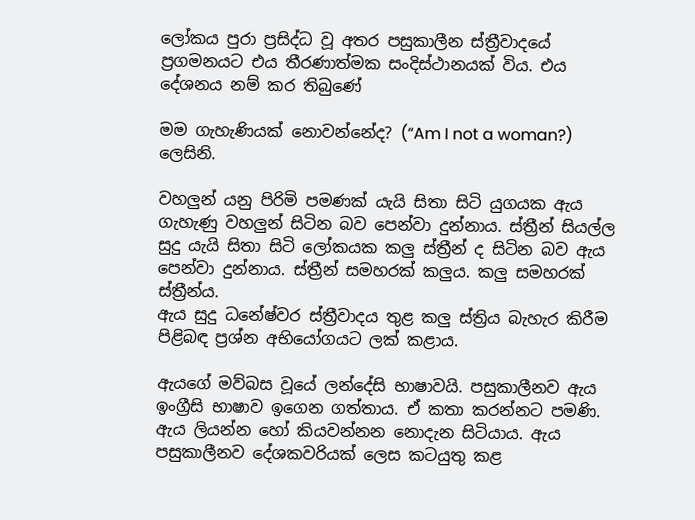ලෝකය පුරා ප්‍රසිද්ධ වූ අතර පසුකාලීන ස්ත්‍රීවාදයේ ප්‍රගමනයට එය තීරණාත්මක සංදිස්ථානයක් විය. එය දේශනය නම් කර තිබුණේ

මම ගැහැණියක් නොවන්නේද? (“Am I not a woman?) ලෙසිනි.

වහලුන් යනු පිරිමි පමණක් යැයි සිතා සිටි යුගයක ඇය ගැහැණු වහලුන් සිටින බව පෙන්වා දුන්නාය. ස්ත්‍රීන් සියල්ල සුදු යැයි සිතා සිටි ලෝකයක කලු ස්ත්‍රීන් ද සිටින බව ඇය පෙන්වා දුන්නාය. ස්ත්‍රීන් සමහරක් කලුය. කලු සමහරක් ස්ත්‍රීන්ය.
ඇය සුදු ධනේෂ්වර ස්ත්‍රීවාදය තුළ කලු ස්ත්‍රිය බැහැර කිරීම පිළිබඳ ප්‍රශ්න අභියෝගයට ලක් කළාය.

ඇයගේ මව්බස වූයේ ලන්දේසි භාෂාවයි. පසුකාලීනව ඇය ඉංග්‍රීසි භාෂාව ඉගෙන ගත්තාය. ඒ කතා කරන්නට පමණි. ඇය ලියන්න හෝ කියවන්නන නොදැන සිටියාය. ඇය පසුකාලීනව දේශකවරියක් ලෙස කටයුතු කළ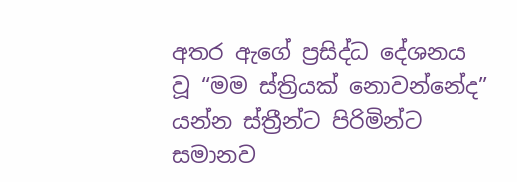අතර ඇගේ ප්‍රසිද්ධ දේශනය වූ “මම ස්ත්‍රියක් නොවන්නේද” යන්න ස්ත්‍රීන්ට පිරිමින්ට සමානව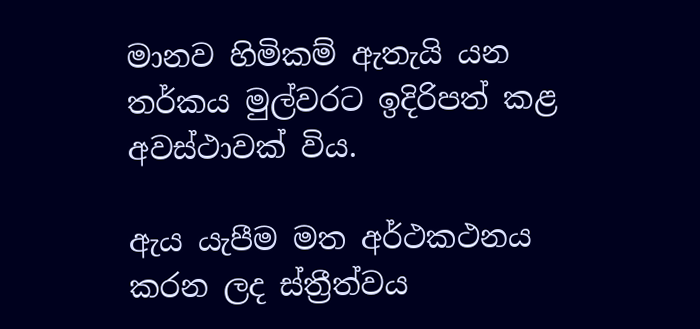මානව හිමිකම් ඇතැයි යන තර්කය මුල්වරට ඉදිරිපත් කළ අවස්ථාවක් විය.

ඇය යැපීම මත අර්ථකථනය කරන ලද ස්ත්‍රීත්වය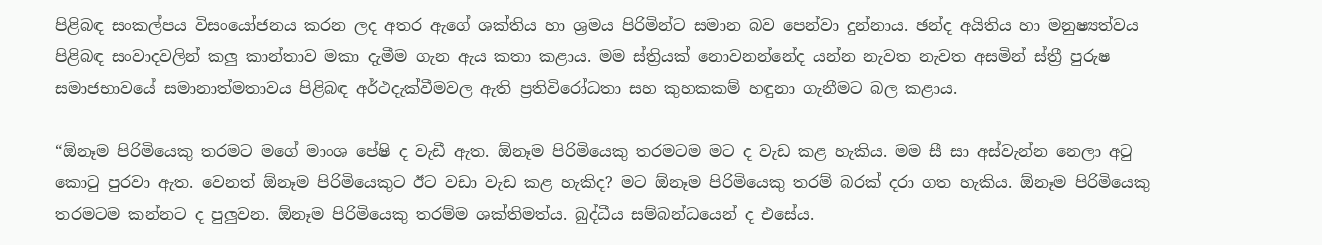පිළිබඳ සංකල්පය විසංයෝජනය කරන ලද අතර ඇගේ ශක්තිය හා ශ්‍රමය පිරිමින්ට සමාන බව පෙන්වා දුන්නාය. ඡන්ද අයිතිය හා මනුෂ්‍යත්වය පිළිබඳ සංවාදවලින් කලු කාන්තාව මකා දැමීම ගැන ඇය කතා කළාය. මම ස්ත්‍රියක් නොවනන්නේද යන්න නැවත නැවත අසමින් ස්ත්‍රී පුරුෂ සමාජභාවයේ සමානාත්මතාවය පිළිබඳ අර්ථදැක්වීමවල ඇති ප්‍රතිවිරෝධතා සහ කුහකකම් හඳුනා ගැනීමට බල කළාය.

“ඕනෑම පිරිමියෙකු තරමට මගේ මාංශ පේෂි ද වැඩී ඇත. ඕනෑම පිරිමියෙකු තරමටම මට ද වැඩ කළ හැකිය. මම සී සා අස්වැන්න නෙලා අටු කොටු පුරවා ඇත. වෙනත් ඕනෑම පිරිමියෙකුට ඊට වඩා වැඩ කළ හැකිද? මට ඕනෑම පිරිමියෙකු තරම් බරක් දරා ගත හැකිය. ඕනෑම පිරිමියෙකු තරමටම කන්නට ද පුලුවන. ඕනෑම පිරිමියෙකු තරම්ම ශක්තිමත්ය. බුද්ධීය සම්බන්ධයෙන් ද එසේය.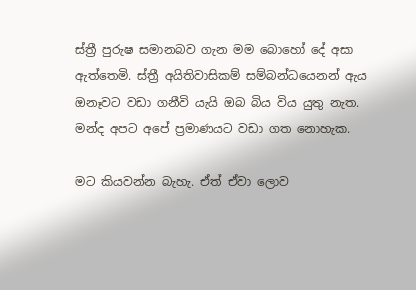ස්ත්‍රී පුරුෂ සමානබව ගැන මම බොහෝ දේ අසා ඇත්තෙමි. ස්ත්‍රී අයිතිවාසිකම් සම්බන්ධයෙනන් ඇය ඔනෑවට වඩා ගනීවි යැයි ඔබ බිය විය යුතු නැත. මන්ද අපට අපේ ප්‍රමාණයට වඩා ගත නොහැක.

මට කියවන්න බැහැ. ඒත් ඒවා ලොව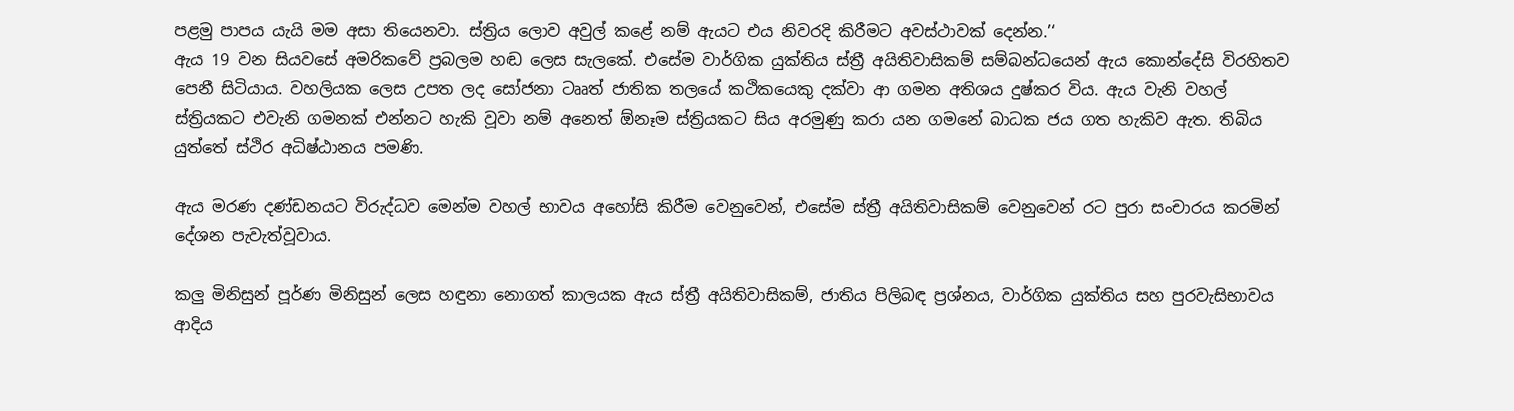පළමු පාපය යැයි මම අසා තියෙනවා. ස්ත්‍රිය ලොව අවුල් කළේ නම් ඇයට එය නිවරදි කිරීමට අවස්ථාවක් දෙන්න.’‘
ඇය 19 වන සියවසේ අමරිකවේ ප්‍රබලම හඬ ලෙස සැලකේ. එසේම වාර්ගික යුක්තිය ස්ත්‍රී අයිතිවාසිකම් සම්බන්ධයෙන් ඇය කොන්දේසි විරහිතව පෙනී සිටියාය. වහලියක ලෙස උපත ලද සෝජනා ටෲත් ජාතික තලයේ කථිකයෙකු දක්වා ආ ගමන අතිශය දුෂ්කර විය. ඇය වැනි වහල් ස්ත්‍රියකට එවැනි ගමනක් එන්නට හැකි වූවා නම් අනෙත් ඕනෑම ස්ත්‍රියකට සිය අරමුණු කරා යන ගමනේ බාධක ජය ගත හැකිව ඇත. තිබිය යුත්තේ ස්ථිර අධිෂ්ඨානය පමණි.

ඇය මරණ දණ්ඩනයට විරුද්ධව මෙන්ම වහල් භාවය අහෝසි කිරීම වෙනුවෙන්, එසේම ස්ත්‍රී අයිතිවාසිකම් වෙනුවෙන් රට පුරා සංචාරය කරමින් දේශන පැවැත්වූවාය.

කලු මිනිසුන් පූර්ණ මිනිසුන් ලෙස හඳුනා නොගත් කාලයක ඇය ස්ත්‍රී අයිතිවාසිකම්, ජාතිය පිලිබඳ ප්‍රශ්නය, වාර්ගික යුක්තිය සහ පුරවැසිභාවය ආදිය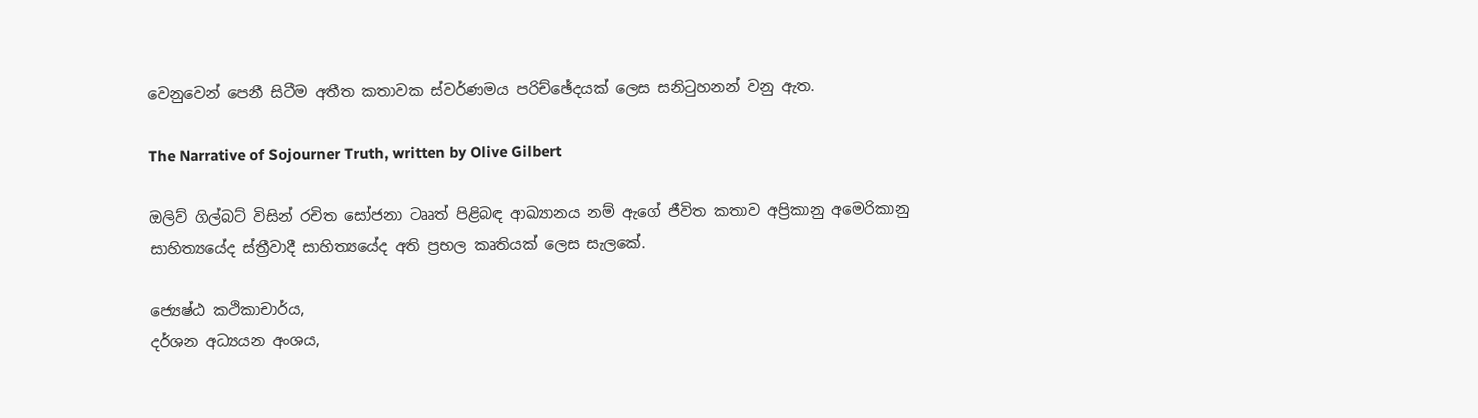වෙනුවෙන් පෙනී සිටීම අතීත කතාවක ස්වර්ණමය පරිච්ඡේදයක් ලෙස සනිටුහනන් වනු ඇත.

The Narrative of Sojourner Truth, written by Olive Gilbert

ඔලිව් ගිල්බට් විසින් රචිත සෝජනා ටෲත් පිළිබඳ ආඛ්‍යානය නම් ඇගේ ජීවිත කතාව අප්‍රිකානු අමෙරිකානු සාහිත්‍යයේද ස්ත්‍රීවාදී සාහිත්‍යයේද අති ප්‍රභල කෘතියක් ලෙස සැලකේ.

ජ්‍යෙෂ්ඨ කථිකාචාර්ය,
දර්ශන අධ්‍යයන අංශය,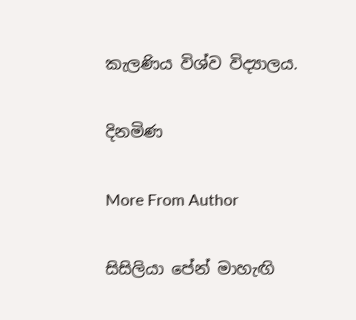කැලණිය විශ්ව විද්‍යාලය.

දිනමිණ

More From Author

සිසිලියා පේන් මාහැඟි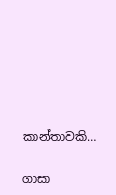කාන්තාවකි…

ගාසා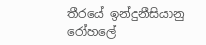තීරයේ ඉන්දුනීසියානු රෝහලේ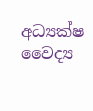අධ්‍යක්ෂ වෛද්‍ය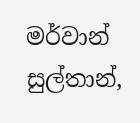මර්වාන් සුල්තාන්,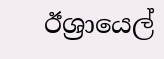ඊශ්‍රායෙල්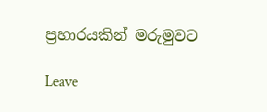ප්‍රහාරයකින් මරුමුවට

Leave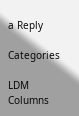a Reply

Categories

LDM Columns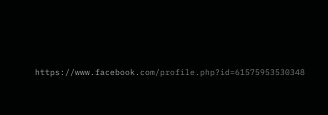https://www.facebook.com/profile.php?id=61575953530348